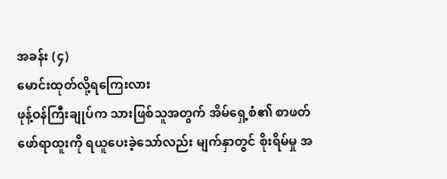အခန်း (၄)
မောင်းထုတ်လို့ရကြေးလား
ဖုန့်ဝန်ကြီးချုပ်က သားဖြစ်သူအတွက် အိမ်ရှေ့စံ၏ စာဖတ်ဖော်ရာထူးကို ရယူပေးခဲ့သော်လည်း မျက်နှာတွင် စိုးရိမ်မှု အ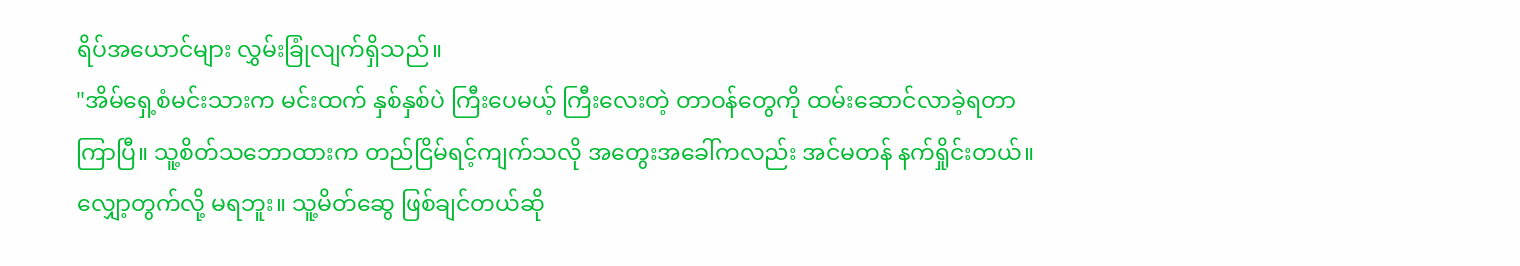ရိပ်အယောင်များ လွှမ်းခြုံလျက်ရှိသည်။
"အိမ်ရှေ့စံမင်းသားက မင်းထက် နှစ်နှစ်ပဲ ကြီးပေမယ့် ကြီးလေးတဲ့ တာဝန်တွေကို ထမ်းဆောင်လာခဲ့ရတာ ကြာပြီ။ သူ့စိတ်သဘောထားက တည်ငြိမ်ရင့်ကျက်သလို အတွေးအခေါ်ကလည်း အင်မတန် နက်ရှိုင်းတယ်။ လျှော့တွက်လို့ မရဘူး။ သူ့မိတ်ဆွေ ဖြစ်ချင်တယ်ဆို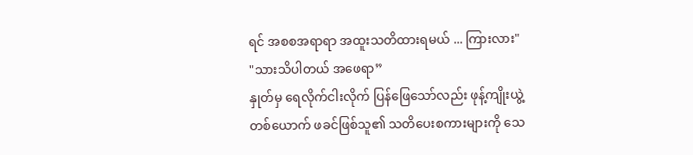ရင် အစစအရာရာ အထူးသတိထားရမယ် ... ကြားလား"
"သားသိပါတယ် အဖေရာ”
နှုတ်မှ ရေလိုက်ငါးလိုက် ပြန်ဖြေသော်လည်း ဖုန့်ကျိုးယွဲ့တစ်ယောက် ဖခင်ဖြစ်သူ၏ သတိပေးစကားများကို သေ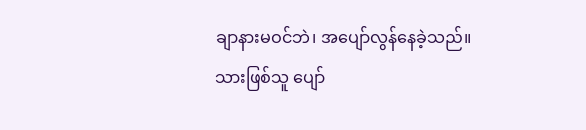ချာနားမဝင်ဘဲ၊ အပျော်လွန်နေခဲ့သည်။
သားဖြစ်သူ ပျော်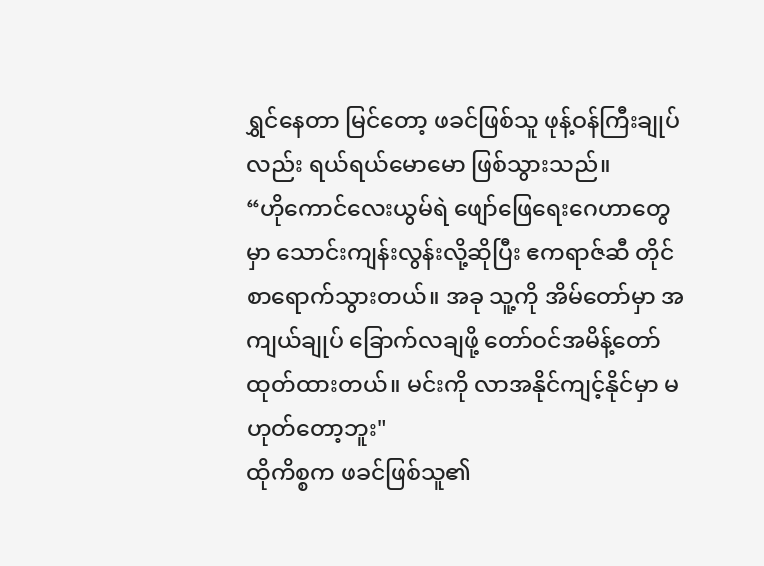ရွှင်နေတာ မြင်တော့ ဖခင်ဖြစ်သူ ဖုန့်ဝန်ကြီးချုပ်လည်း ရယ်ရယ်မောမော ဖြစ်သွားသည်။
“ဟိုကောင်လေးယွမ်ရဲ ဖျော်ဖြေရေးဂေဟာတွေမှာ သောင်းကျန်းလွန်းလို့ဆိုပြီး ဧကရာဇ်ဆီ တိုင်စာရောက်သွားတယ်။ အခု သူ့ကို အိမ်တော်မှာ အကျယ်ချုပ် ခြောက်လချဖို့ တော်ဝင်အမိန့်တော် ထုတ်ထားတယ်။ မင်းကို လာအနိုင်ကျင့်နိုင်မှာ မဟုတ်တော့ဘူး"
ထိုကိစ္စက ဖခင်ဖြစ်သူ၏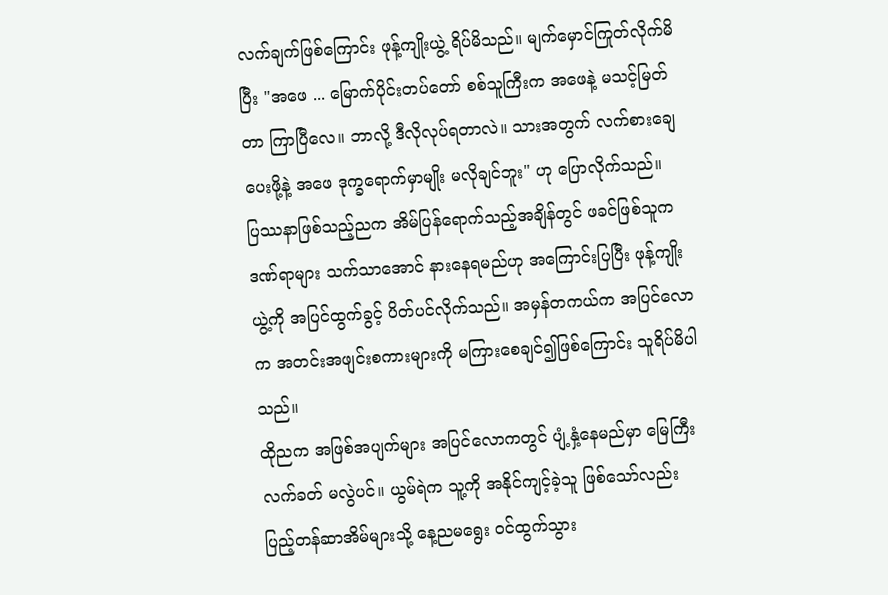လက်ချက်ဖြစ်ကြောင်း ဖုန့်ကျိုးယွဲ့ ရိပ်မိသည်။ မျက်မှောင်ကြုတ်လိုက်မိပြီး "အဖေ ... မြောက်ပိုင်းတပ်တော် စစ်သူကြီးက အဖေနဲ့ မသင့်မြတ်တာ ကြာပြီလေ။ ဘာလို့ ဒီလိုလုပ်ရတာလဲ။ သားအတွက် လက်စားချေပေးဖို့နဲ့ အဖေ ဒုက္ခရောက်မှာမျိုး မလိုချင်ဘူး" ဟု ပြောလိုက်သည်။
ပြဿနာဖြစ်သည့်ညက အိမ်ပြန်ရောက်သည့်အချိန်တွင် ဖခင်ဖြစ်သူက ဒဏ်ရာများ သက်သာအောင် နားနေရမည်ဟု အကြောင်းပြပြီး ဖုန့်ကျိုးယွဲ့ကို အပြင်ထွက်ခွင့် ပိတ်ပင်လိုက်သည်။ အမှန်တကယ်က အပြင်လောက အတင်းအဖျင်းစကားများကို မကြားစေချင်၍ဖြစ်ကြောင်း သူရိပ်မိပါသည်။
ထိုညက အဖြစ်အပျက်များ အပြင်လောကတွင် ပျံ့နှံ့နေမည်မှာ မြေကြီးလက်ခတ် မလွဲပင်။ ယွမ်ရဲက သူ့ကို အနိုင်ကျင့်ခဲ့သူ ဖြစ်သော်လည်း ပြည့်တန်ဆာအိမ်များသို့ နေ့ညမရွေး ဝင်ထွက်သွား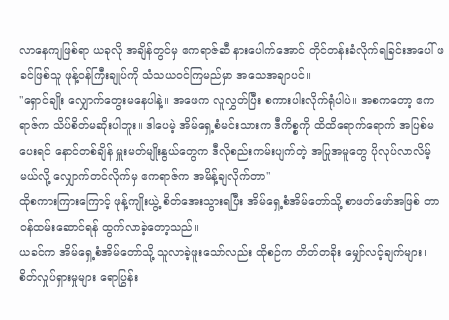လာနေကျဖြစ်ရာ ယခုလို အချိန်တွင်မှ ဧကရာဇ်ဆီ နားပေါက်အောင် တိုင်တန်းခံလိုက်ရခြင်းအပေါ် ဖခင်ဖြစ်သူ ဖုန့်ဝန်ကြီးချုပ်ကို သံသယဝင်ကြမည်မှာ အသေအချာပင်။
"ရှောင်ချိုး လျှောက်တွေးမနေပါနဲ့။ အဖေက လူလွှတ်ပြီး စကားပါးလိုက်ရုံပါပဲ။ အစကတော့ ဧကရာဇ်က သိပ်စိတ်မဆိုးပါဘူး။ ဒါပေမဲ့ အိမ်ရှေ့စံမင်းသားက ဒီကိစ္စကို ထိထိရောက်ရောက် အပြစ်မပေးရင် နောင်တစ်ချိန် မှူးမတ်မျိုးနွယ်တွေက ဒီလိုစည်းကမ်းပျက်တဲ့ အပြုအမူတွေ ပိုလုပ်လာလိမ့်မယ်လို့ လျှောက်တင်လိုက်မှ ဧကရာဇ်က အမိန့်ချလိုက်တာ"
ထိုစကားကြားကြောင့် ဖုန့်ကျိုးယွဲ့ စိတ်အေးသွားရပြီး အိမ်ရှေ့စံအိမ်တော်သို့ စာဖတ်ဖော်အဖြစ် တာဝန်ထမ်းဆောင်ရန် ထွက်လာခဲ့တော့သည်။
ယခင်က အိမ်ရှေ့စံအိမ်တော်သို့ သူလာခဲ့ဖူးသော်လည်း ထိုစဉ်က တိတ်တခိုး မျှော်လင့်ချက်များ၊ စိတ်လှုပ်ရှားမှုများ ရောပြွန်း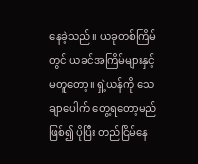နေခဲ့သည်။ ယခုတစ်ကြိမ်တွင် ယခင်အကြိမ်များနှင့် မတူတော့။ ရှဲ့ယန်ကို သေချာပေါက် တွေ့ရတော့မည်ဖြစ်၍ ပိုပြီး တည်ငြိမ်နေ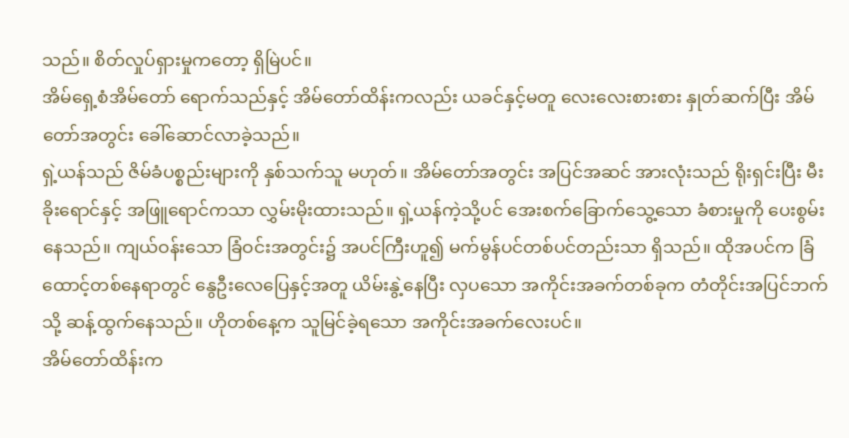သည်။ စိတ်လှုပ်ရှားမှုကတော့ ရှိမြဲပင်။
အိမ်ရှေ့စံအိမ်တော် ရောက်သည်နှင့် အိမ်တော်ထိန်းကလည်း ယခင်နှင့်မတူ လေးလေးစားစား နှုတ်ဆက်ပြီး အိမ်တော်အတွင်း ခေါ်ဆောင်လာခဲ့သည်။
ရှဲ့ယန်သည် ဇိမ်ခံပစ္စည်းများကို နှစ်သက်သူ မဟုတ်။ အိမ်တော်အတွင်း အပြင်အဆင် အားလုံးသည် ရိုးရှင်းပြီး မီးခိုးရောင်နှင့် အဖြူရောင်ကသာ လွှမ်းမိုးထားသည်။ ရှဲ့ယန်ကဲ့သို့ပင် အေးစက်ခြောက်သွေ့သော ခံစားမှုကို ပေးစွမ်းနေသည်။ ကျယ်ဝန်းသော ခြံဝင်းအတွင်း၌ အပင်ကြီးဟူ၍ မက်မွန်ပင်တစ်ပင်တည်းသာ ရှိသည်။ ထိုအပင်က ခြံထောင့်တစ်နေရာတွင် နွေဦးလေပြေနှင့်အတူ ယိမ်းနွဲ့နေပြီး လှပသော အကိုင်းအခက်တစ်ခုက တံတိုင်းအပြင်ဘက်သို့ ဆန့်ထွက်နေသည်။ ဟိုတစ်နေ့က သူမြင်ခဲ့ရသော အကိုင်းအခက်လေးပင်။
အိမ်တော်ထိန်းက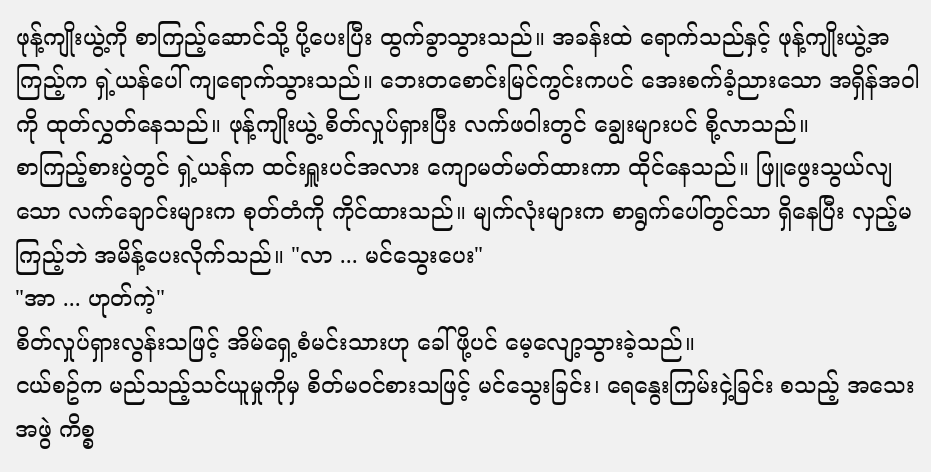ဖုန့်ကျိုးယွဲ့ကို စာကြည့်ဆောင်သို့ ပို့ပေးပြီး ထွက်ခွာသွားသည်။ အခန်းထဲ ရောက်သည်နှင့် ဖုန့်ကျိုးယွဲ့အကြည့်က ရှဲ့ယန်ပေါ် ကျရောက်သွားသည်။ ဘေးတစောင်းမြင်ကွင်းကပင် အေးစက်ခံ့ညားသော အရှိန်အဝါကို ထုတ်လွှတ်နေသည်။ ဖုန့်ကျိုးယွဲ့ စိတ်လှုပ်ရှားပြီး လက်ဖဝါးတွင် ချွေးများပင် စို့လာသည်။
စာကြည့်စားပွဲတွင် ရှဲ့ယန်က ထင်းရှူးပင်အလား ကျောမတ်မတ်ထားကာ ထိုင်နေသည်။ ဖြူဖွေးသွယ်လျသော လက်ချောင်းများက စုတ်တံကို ကိုင်ထားသည်။ မျက်လုံးများက စာရွက်ပေါ်တွင်သာ ရှိနေပြီး လှည့်မကြည့်ဘဲ အမိန့်ပေးလိုက်သည်။ "လာ ... မင်သွေးပေး"
"အာ ... ဟုတ်ကဲ့"
စိတ်လှုပ်ရှားလွန်းသဖြင့် အိမ်ရှေ့စံမင်းသားဟု ခေါ်ဖို့ပင် မေ့လျော့သွားခဲ့သည်။
ငယ်စဥ်က မည်သည့်သင်ယူမှုကိုမှ စိတ်မဝင်စားသဖြင့် မင်သွေးခြင်း၊ ရေနွေးကြမ်းငှဲ့ခြင်း စသည့် အသေးအဖွဲ ကိစ္စ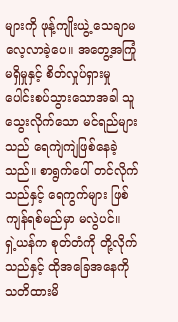များကို ဖုန့်ကျိုးယွဲ့ သေချာမလေ့လာခဲ့ပေ။ အတွေ့အကြုံမရှိမှုနှင့် စိတ်လှုပ်ရှားမှု ပေါင်းစပ်သွားသောအခါ သူသွေးလိုက်သော မင်ရည်များသည် ရေကျဲကျဲဖြစ်နေခဲ့သည်။ စာရွက်ပေါ် တင်လိုက်သည်နှင့် ရေကွက်များ ဖြစ်ကျန်ရစ်မည်မှာ မလွဲပင်။
ရှဲ့ယန်က စုတ်တံကို တို့လိုက်သည်နှင့် ထိုအခြေအနေကို သတိထားမိ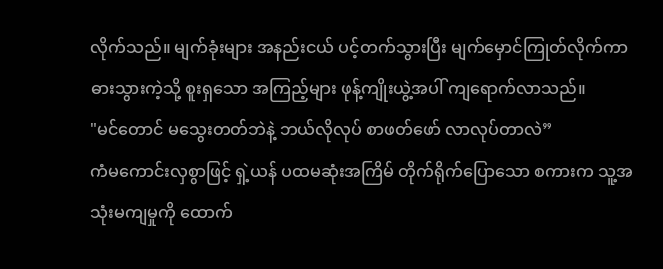လိုက်သည်။ မျက်ခုံးများ အနည်းငယ် ပင့်တက်သွားပြီး မျက်မှောင်ကြုတ်လိုက်ကာ ဓားသွားကဲ့သို့ စူးရှသော အကြည့်များ ဖုန့်ကျိုးယွဲ့အပါ် ကျရောက်လာသည်။
"မင်တောင် မသွေးတတ်ဘဲနဲ့ ဘယ်လိုလုပ် စာဖတ်ဖော် လာလုပ်တာလဲ”
ကံမကောင်းလှစွာဖြင့် ရှဲ့ယန် ပထမဆုံးအကြိမ် တိုက်ရိုက်ပြောသော စကားက သူ့အသုံးမကျမှုကို ထောက်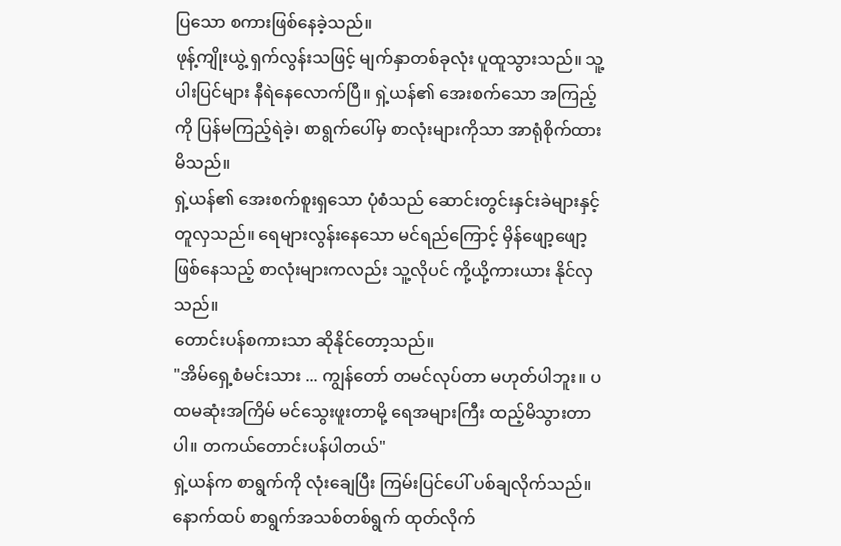ပြသော စကားဖြစ်နေခဲ့သည်။
ဖုန့်ကျိုးယွဲ့ ရှက်လွန်းသဖြင့် မျက်နှာတစ်ခုလုံး ပူထူသွားသည်။ သူ့ပါးပြင်များ နီရဲနေလောက်ပြီ။ ရှဲ့ယန်၏ အေးစက်သော အကြည့်ကို ပြန်မကြည့်ရဲခဲ့၊ စာရွက်ပေါ်မှ စာလုံးများကိုသာ အာရုံစိုက်ထားမိသည်။
ရှဲ့ယန်၏ အေးစက်စူးရှသော ပုံစံသည် ဆောင်းတွင်းနှင်းခဲများနှင့် တူလှသည်။ ရေများလွန်းနေသော မင်ရည်ကြောင့် မှိန်ဖျော့ဖျော့ ဖြစ်နေသည့် စာလုံးများကလည်း သူ့လိုပင် ကို့ယို့ကားယား နိုင်လှသည်။
တောင်းပန်စကားသာ ဆိုနိုင်တော့သည်။
"အိမ်ရှေ့စံမင်းသား ... ကျွန်တော် တမင်လုပ်တာ မဟုတ်ပါဘူး။ ပထမဆုံးအကြိမ် မင်သွေးဖူးတာမို့ ရေအများကြီး ထည့်မိသွားတာပါ။ တကယ်တောင်းပန်ပါတယ်"
ရှဲ့ယန်က စာရွက်ကို လုံးချေပြီး ကြမ်းပြင်ပေါ် ပစ်ချလိုက်သည်။ နောက်ထပ် စာရွက်အသစ်တစ်ရွက် ထုတ်လိုက်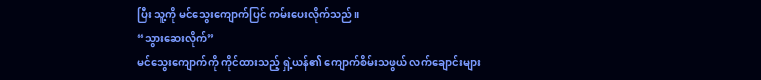ပြီး သူ့ကို မင်သွေးကျောက်ပြင် ကမ်းပေးလိုက်သည်။
“သွားဆေးလိုက်”
မင်သွေးကျောက်ကို ကိုင်ထားသည့် ရှဲ့ယန်၏ ကျောက်စိမ်းသဖွယ် လက်ချောင်းများ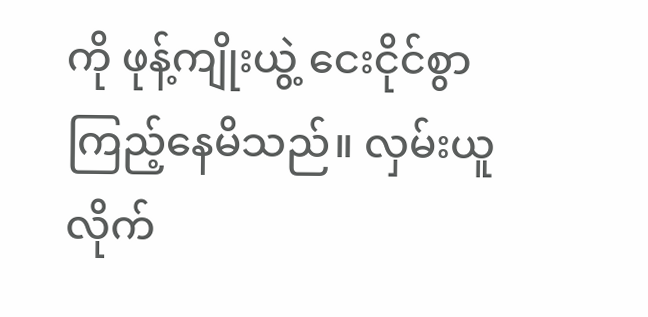ကို ဖုန့်ကျိုးယွဲ့ ငေးငိုင်စွာ ကြည့်နေမိသည်။ လှမ်းယူလိုက်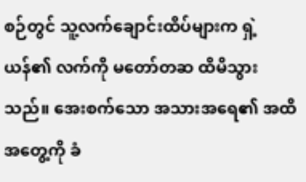စဉ်တွင် သူ့လက်ချောင်းထိပ်များက ရှဲ့ယန်၏ လက်ကို မတော်တဆ ထိမိသွားသည်။ အေးစက်သော အသားအရေ၏ အထိအတွေ့ကို ခံ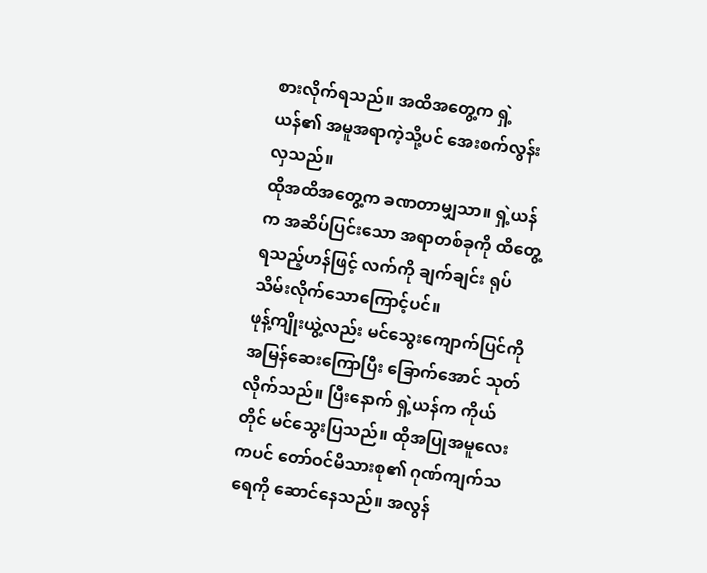စားလိုက်ရသည်။ အထိအတွေ့က ရှဲ့ယန်၏ အမူအရာကဲ့သို့ပင် အေးစက်လွန်းလှသည်။
ထိုအထိအတွေ့က ခဏတာမျှသာ။ ရှဲ့ယန်က အဆိပ်ပြင်းသော အရာတစ်ခုကို ထိတွေ့ရသည့်ဟန်ဖြင့် လက်ကို ချက်ချင်း ရုပ်သိမ်းလိုက်သောကြောင့်ပင်။
ဖုန့်ကျိုးယွဲ့လည်း မင်သွေးကျောက်ပြင်ကို အမြန်ဆေးကြောပြီး ခြောက်အောင် သုတ်လိုက်သည်။ ပြီးနောက် ရှဲ့ယန်က ကိုယ်တိုင် မင်သွေးပြသည်။ ထိုအပြုအမူလေးကပင် တော်ဝင်မိသားစု၏ ဂုဏ်ကျက်သရေကို ဆောင်နေသည်။ အလွန်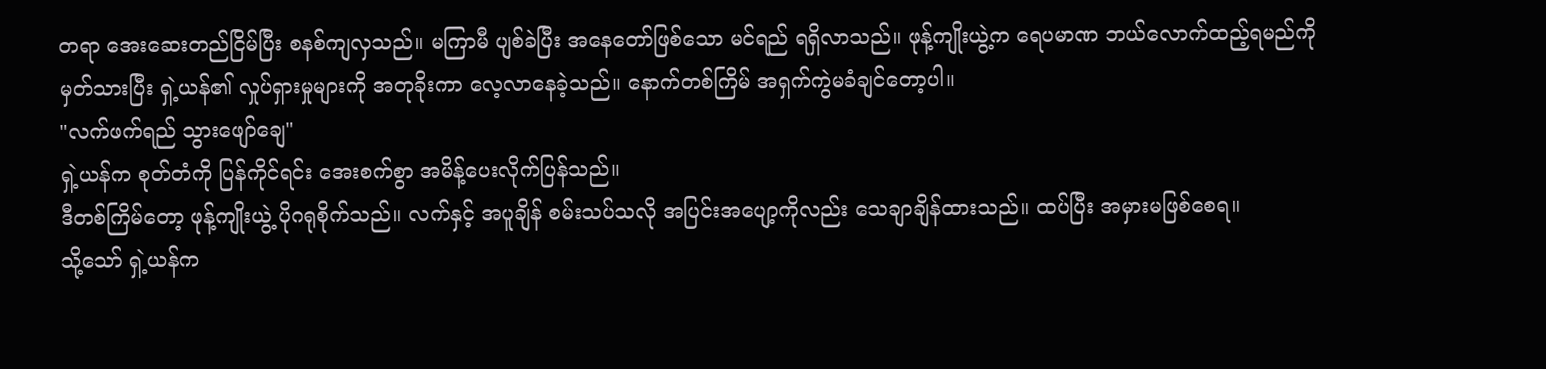တရာ အေးဆေးတည်ငြိမ်ပြီး စနစ်ကျလှသည်။ မကြာမီ ပျစ်ခဲပြီး အနေတော်ဖြစ်သော မင်ရည် ရရှိလာသည်။ ဖုန့်ကျိုးယွဲ့က ရေပမာဏ ဘယ်လောက်ထည့်ရမည်ကို မှတ်သားပြီး ရှဲ့ယန်၏ လှုပ်ရှားမှုများကို အတုခိုးကာ လေ့လာနေခဲ့သည်။ နောက်တစ်ကြိမ် အရှက်ကွဲမခံချင်တော့ပါ။
"လက်ဖက်ရည် သွားဖျော်ချေ"
ရှဲ့ယန်က စုတ်တံကို ပြန်ကိုင်ရင်း အေးစက်စွာ အမိန့်ပေးလိုက်ပြန်သည်။
ဒီတစ်ကြိမ်တော့ ဖုန့်ကျိုးယွဲ့ ပိုဂရုစိုက်သည်။ လက်နှင့် အပူချိန် စမ်းသပ်သလို အပြင်းအပျော့ကိုလည်း သေချာချိန်ထားသည်။ ထပ်ပြီး အမှားမဖြစ်စေရ။
သို့သော် ရှဲ့ယန်က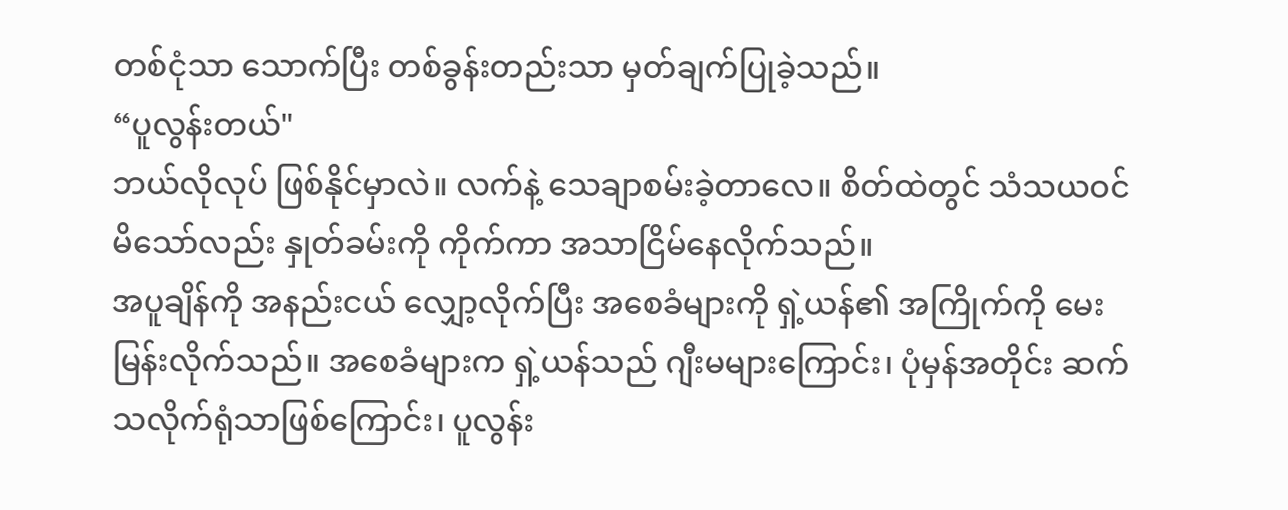တစ်ငုံသာ သောက်ပြီး တစ်ခွန်းတည်းသာ မှတ်ချက်ပြုခဲ့သည်။
“ပူလွန်းတယ်"
ဘယ်လိုလုပ် ဖြစ်နိုင်မှာလဲ။ လက်နဲ့ သေချာစမ်းခဲ့တာလေ။ စိတ်ထဲတွင် သံသယဝင်မိသော်လည်း နှုတ်ခမ်းကို ကိုက်ကာ အသာငြိမ်နေလိုက်သည်။
အပူချိန်ကို အနည်းငယ် လျှော့လိုက်ပြီး အစေခံများကို ရှဲ့ယန်၏ အကြိုက်ကို မေးမြန်းလိုက်သည်။ အစေခံများက ရှဲ့ယန်သည် ဂျီးမများကြောင်း၊ ပုံမှန်အတိုင်း ဆက်သလိုက်ရုံသာဖြစ်ကြောင်း၊ ပူလွန်း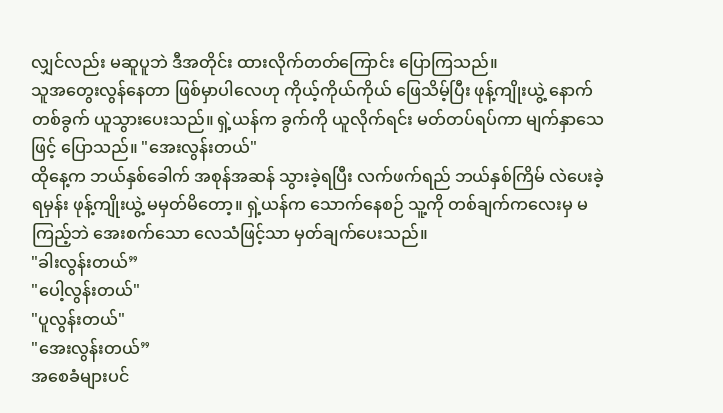လျှင်လည်း မဆူပူဘဲ ဒီအတိုင်း ထားလိုက်တတ်ကြောင်း ပြောကြသည်။
သူအတွေးလွန်နေတာ ဖြစ်မှာပါလေဟု ကိုယ့်ကိုယ်ကိုယ် ဖြေသိမ့်ပြီး ဖုန့်ကျိုးယွဲ့ နောက်တစ်ခွက် ယူသွားပေးသည်။ ရှဲ့ယန်က ခွက်ကို ယူလိုက်ရင်း မတ်တပ်ရပ်ကာ မျက်နှာသေဖြင့် ပြောသည်။ "အေးလွန်းတယ်"
ထိုနေ့က ဘယ်နှစ်ခေါက် အစုန်အဆန် သွားခဲ့ရပြီး လက်ဖက်ရည် ဘယ်နှစ်ကြိမ် လဲပေးခဲ့ရမှန်း ဖုန့်ကျိုးယွဲ့ မမှတ်မိတော့။ ရှဲ့ယန်က သောက်နေစဉ် သူ့ကို တစ်ချက်ကလေးမှ မကြည့်ဘဲ အေးစက်သော လေသံဖြင့်သာ မှတ်ချက်ပေးသည်။
"ခါးလွန်းတယ်”
"ပေါ့လွန်းတယ်"
"ပူလွန်းတယ်"
"အေးလွန်းတယ်”
အစေခံများပင်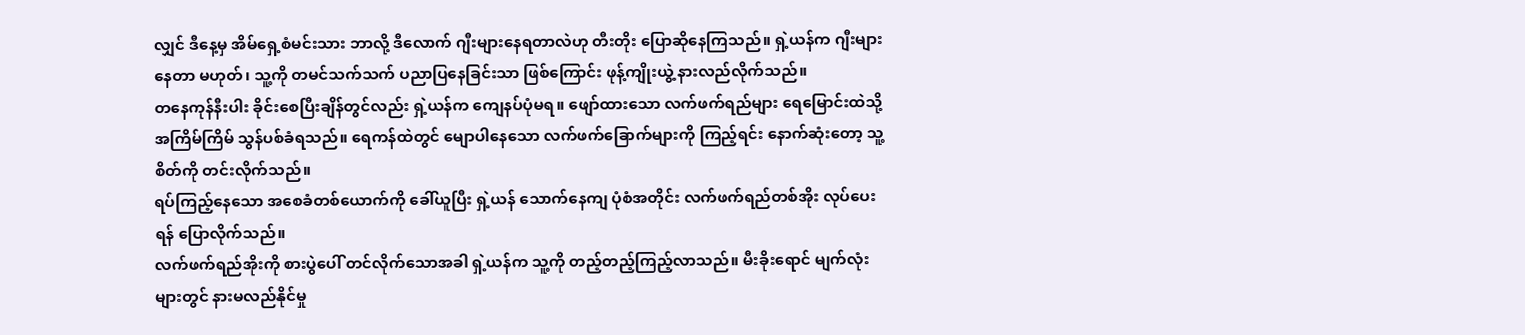လျှင် ဒီနေ့မှ အိမ်ရှေ့စံမင်းသား ဘာလို့ ဒီလောက် ဂျီးများနေရတာလဲဟု တီးတိုး ပြောဆိုနေကြသည်။ ရှဲ့ယန်က ဂျီးများနေတာ မဟုတ်၊ သူ့ကို တမင်သက်သက် ပညာပြနေခြင်းသာ ဖြစ်ကြောင်း ဖုန့်ကျိုးယွဲ့ နားလည်လိုက်သည်။
တနေကုန်နီးပါး ခိုင်းစေပြီးချိန်တွင်လည်း ရှဲ့ယန်က ကျေနပ်ပုံမရ။ ဖျော်ထားသော လက်ဖက်ရည်များ ရေမြောင်းထဲသို့ အကြိမ်ကြိမ် သွန်ပစ်ခံရသည်။ ရေကန်ထဲတွင် မျောပါနေသော လက်ဖက်ခြောက်များကို ကြည့်ရင်း နောက်ဆုံးတော့ သူ့စိတ်ကို တင်းလိုက်သည်။
ရပ်ကြည့်နေသော အစေခံတစ်ယောက်ကို ခေါ်ယူပြီး ရှဲ့ယန် သောက်နေကျ ပုံစံအတိုင်း လက်ဖက်ရည်တစ်အိုး လုပ်ပေးရန် ပြောလိုက်သည်။
လက်ဖက်ရည်အိုးကို စားပွဲပေါ် တင်လိုက်သောအခါ ရှဲ့ယန်က သူ့ကို တည့်တည့်ကြည့်လာသည်။ မီးခိုးရောင် မျက်လုံးများတွင် နားမလည်နိုင်မှု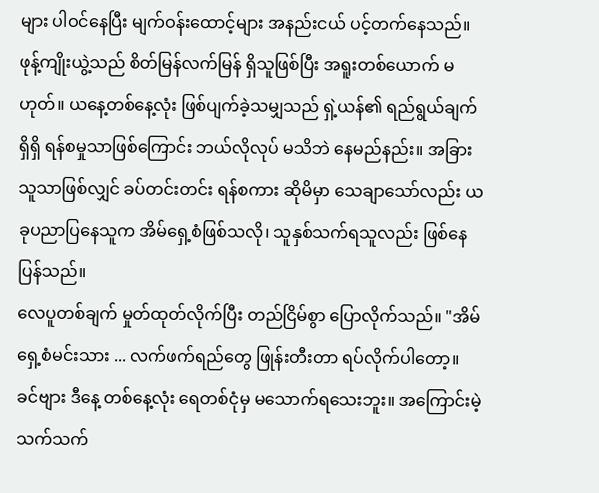များ ပါဝင်နေပြီး မျက်ဝန်းထောင့်များ အနည်းငယ် ပင့်တက်နေသည်။
ဖုန့်ကျိုးယွဲ့သည် စိတ်မြန်လက်မြန် ရှိသူဖြစ်ပြီး အရူးတစ်ယောက် မဟုတ်။ ယနေ့တစ်နေ့လုံး ဖြစ်ပျက်ခဲ့သမျှသည် ရှဲ့ယန်၏ ရည်ရွယ်ချက်ရှိရှိ ရန်စမှုသာဖြစ်ကြောင်း ဘယ်လိုလုပ် မသိဘဲ နေမည်နည်း။ အခြားသူသာဖြစ်လျှင် ခပ်တင်းတင်း ရန်စကား ဆိုမိမှာ သေချာသော်လည်း ယခုပညာပြနေသူက အိမ်ရှေ့စံဖြစ်သလို၊ သူနှစ်သက်ရသူလည်း ဖြစ်နေပြန်သည်။
လေပူတစ်ချက် မှုတ်ထုတ်လိုက်ပြီး တည်ငြိမ်စွာ ပြောလိုက်သည်။ "အိမ်ရှေ့စံမင်းသား ... လက်ဖက်ရည်တွေ ဖြုန်းတီးတာ ရပ်လိုက်ပါတော့။ ခင်ဗျား ဒီနေ့ တစ်နေ့လုံး ရေတစ်ငုံမှ မသောက်ရသေးဘူး။ အကြောင်းမဲ့သက်သက်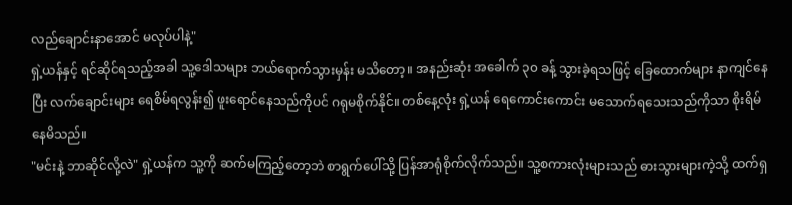လည်ချောင်းနာအောင် မလုပ်ပါနဲ့"
ရှဲ့ယန်နှင့် ရင်ဆိုင်ရသည့်အခါ သူ့ဒေါသများ ဘယ်ရောက်သွားမှန်း မသိတော့။ အနည်းဆုံး အခေါက် ၃၀ ခန့် သွားခဲ့ရသဖြင့် ခြေထောက်များ နာကျင်နေပြီး လက်ချောင်းများ ရေစိမ်ရလွန်း၍ ဖူးရောင်နေသည်ကိုပင် ဂရုမစိုက်နိုင်။ တစ်နေ့လုံး ရှဲ့ယန် ရေကောင်းကောင်း မသောက်ရသေးသည်ကိုသာ စိုးရိမ်နေမိသည်။
"မင်းနဲ့ ဘာဆိုင်လို့လဲ" ရှဲ့ယန်က သူ့ကို ဆက်မကြည့်တော့ဘဲ စာရွက်ပေါ်သို့ ပြန်အာရုံစိုက်လိုက်သည်။ သူ့စကားလုံးများသည် ဓားသွားများကဲ့သို့ ထက်ရှ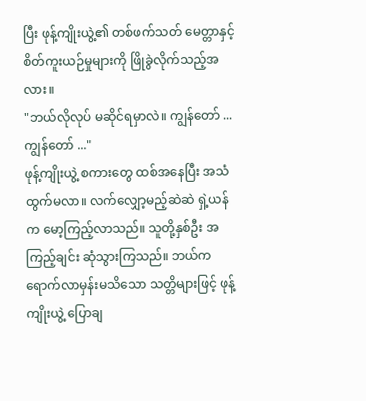ပြီး ဖုန့်ကျိုးယွဲ့၏ တစ်ဖက်သတ် မေတ္တာနှင့် စိတ်ကူးယဉ်မှုများကို ဖြိုခွဲလိုက်သည့်အလား။
"ဘယ်လိုလုပ် မဆိုင်ရမှာလဲ။ ကျွန်တော် ... ကျွန်တော် ..."
ဖုန့်ကျိုးယွဲ့ စကားတွေ ထစ်အနေပြီး အသံထွက်မလာ။ လက်လျှော့မည့်ဆဲဆဲ ရှဲ့ယန်က မော့ကြည့်လာသည်။ သူတို့နှစ်ဦး အကြည့်ချင်း ဆုံသွားကြသည်။ ဘယ်က ရောက်လာမှန်းမသိသော သတ္တိများဖြင့် ဖုန့်ကျိုးယွဲ့ ပြောချ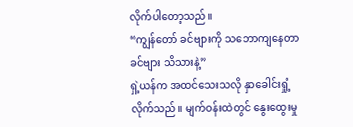လိုက်ပါတော့သည်။
“ကျွန်တော် ခင်ဗျားကို သဘောကျနေတာ ခင်ဗျား သိသားနဲ့”
ရှဲ့ယန်က အထင်သေးသလို နှာခေါင်းရှုံ့လိုက်သည်။ မျက်ဝန်းထဲတွင် နွေးထွေးမှု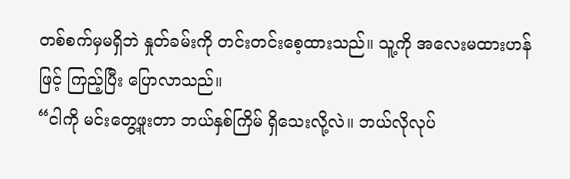တစ်စက်မှမရှိဘဲ နှုတ်ခမ်းကို တင်းတင်းစေ့ထားသည်။ သူ့ကို အလေးမထားဟန်ဖြင့် ကြည့်ပြီး ပြောလာသည်။
“ငါကို မင်းတွေ့ဖူးတာ ဘယ်နှစ်ကြိမ် ရှိသေးလို့လဲ။ ဘယ်လိုလုပ်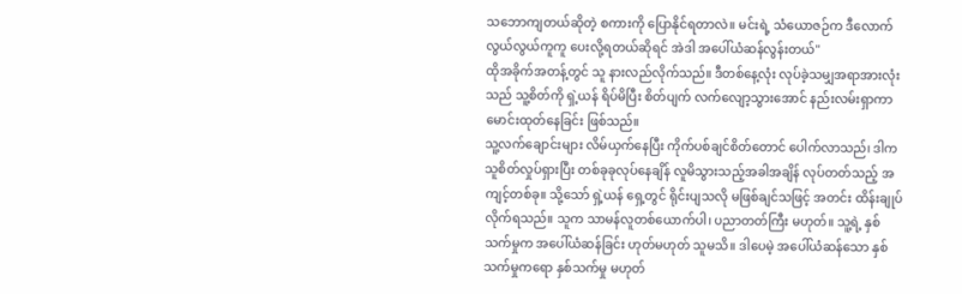သဘောကျတယ်ဆိုတဲ့ စကားကို ပြောနိုင်ရတာလဲ။ မင်းရဲ့ သံယောဇဉ်က ဒီလောက် လွယ်လွယ်ကူကူ ပေးလို့ရတယ်ဆိုရင် အဲဒါ အပေါ်ယံဆန်လွန်းတယ်"
ထိုအခိုက်အတန့်တွင် သူ နားလည်လိုက်သည်။ ဒီတစ်နေ့လုံး လုပ်ခဲ့သမျှအရာအားလုံးသည် သူ့စိတ်ကို ရှဲ့ယန် ရိပ်မိပြီး စိတ်ပျက် လက်လျော့သွားအောင် နည်းလမ်းရှာကာ မောင်းထုတ်နေခြင်း ဖြစ်သည်။
သူ့လက်ချောင်းများ လိမ်ယှက်နေပြီး ကိုက်ပစ်ချင်စိတ်တောင် ပေါက်လာသည်၊ ဒါက သူစိတ်လှုပ်ရှားပြီး တစ်ခုခုလုပ်နေချိန် လူမိသွားသည့်အခါအချိန် လုပ်တတ်သည့် အကျင့်တစ်ခု။ သို့သော် ရှဲ့ယန် ရှေ့တွင် ရိုင်းပျသလို မဖြစ်ချင်သဖြင့် အတင်း ထိန်းချုပ်လိုက်ရသည်။ သူက သာမန်လူတစ်ယောက်ပါ၊ ပညာတတ်ကြီး မဟုတ်။ သူ့ရဲ့ နှစ်သက်မှုက အပေါ်ယံဆန်ခြင်း ဟုတ်မဟုတ် သူမသိ။ ဒါပေမဲ့ အပေါ်ယံဆန်သော နှစ်သက်မှုကရော နှစ်သက်မှု မဟုတ်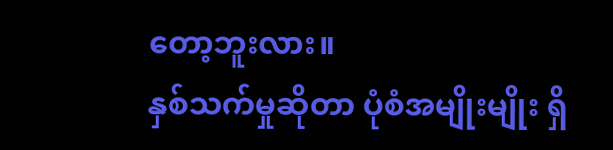တော့ဘူးလား။
နှစ်သက်မှုဆိုတာ ပုံစံအမျိုးမျိုး ရှိ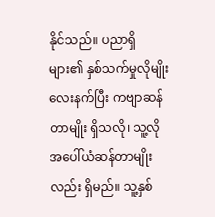နိုင်သည်။ ပညာရှိများ၏ နှစ်သက်မှုလိုမျိုး လေးနက်ပြီး ကဗျာဆန်တာမျိုး ရှိသလို၊ သူ့လို အပေါ်ယံဆန်တာမျိုးလည်း ရှိမည်။ သူ့နှစ်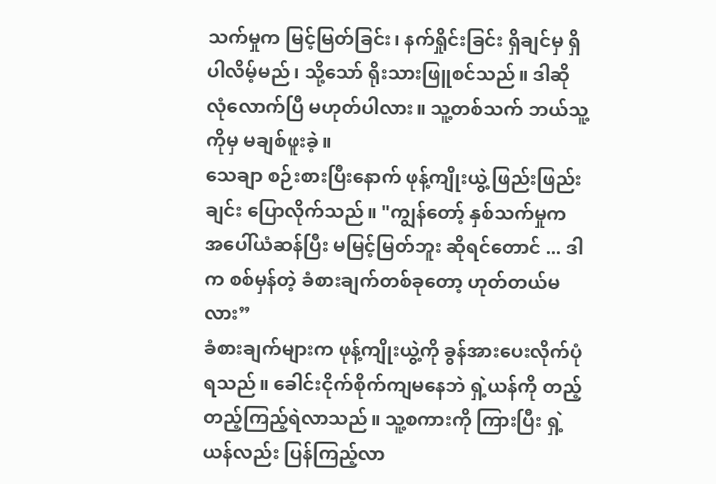သက်မှုက မြင့်မြတ်ခြင်း၊ နက်ရှိုင်းခြင်း ရှိချင်မှ ရှိပါလိမ့်မည်၊ သို့သော် ရိုးသားဖြူစင်သည်။ ဒါဆို လုံလောက်ပြီ မဟုတ်ပါလား။ သူ့တစ်သက် ဘယ်သူ့ကိုမှ မချစ်ဖူးခဲ့။
သေချာ စဉ်းစားပြီးနောက် ဖုန့်ကျိုးယွဲ့ ဖြည်းဖြည်းချင်း ပြောလိုက်သည်။ "ကျွန်တော့် နှစ်သက်မှုက အပေါ်ယံဆန်ပြီး မမြင့်မြတ်ဘူး ဆိုရင်တောင် ... ဒါက စစ်မှန်တဲ့ ခံစားချက်တစ်ခုတော့ ဟုတ်တယ်မလား”
ခံစားချက်များက ဖုန့်ကျိုးယွဲ့ကို ခွန်အားပေးလိုက်ပုံရသည်။ ခေါင်းငိုက်စိုက်ကျမနေဘဲ ရှဲ့ယန်ကို တည့်တည့်ကြည့်ရဲလာသည်။ သူ့စကားကို ကြားပြီး ရှဲ့ယန်လည်း ပြန်ကြည့်လာ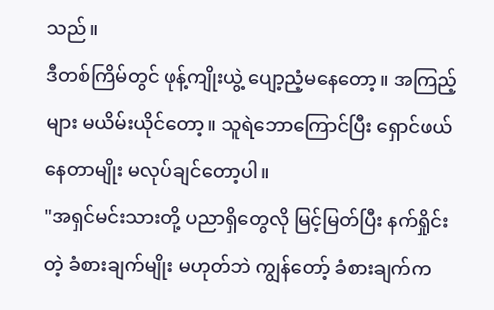သည်။
ဒီတစ်ကြိမ်တွင် ဖုန့်ကျိုးယွဲ့ ပျော့ညံ့မနေတော့။ အကြည့်များ မယိမ်းယိုင်တော့။ သူရဲဘောကြောင်ပြီး ရှောင်ဖယ်နေတာမျိုး မလုပ်ချင်တော့ပါ။
"အရှင်မင်းသားတို့ ပညာရှိတွေလို မြင့်မြတ်ပြီး နက်ရှိုင်းတဲ့ ခံစားချက်မျိုး မဟုတ်ဘဲ ကျွန်တော့် ခံစားချက်က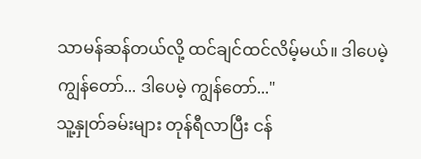သာမန်ဆန်တယ်လို့ ထင်ချင်ထင်လိမ့်မယ်။ ဒါပေမဲ့ ကျွန်တော်... ဒါပေမဲ့ ကျွန်တော်..."
သူ့နှုတ်ခမ်းများ တုန်ရီလာပြီး ငန်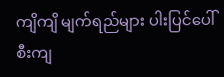ကျိကျိ မျက်ရည်များ ပါးပြင်ပေါ် စီးကျ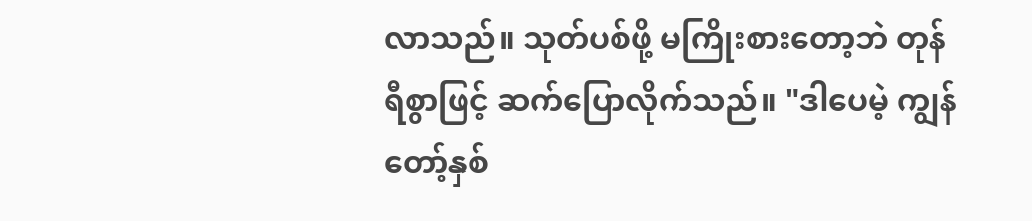လာသည်။ သုတ်ပစ်ဖို့ မကြိုးစားတော့ဘဲ တုန်ရီစွာဖြင့် ဆက်ပြောလိုက်သည်။ "ဒါပေမဲ့ ကျွန်တော့်နှစ်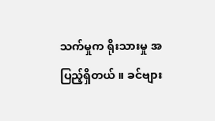သက်မှုက ရိုးသားမှု အပြည့်ရှိတယ်။ ခင်ဗျား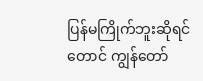ပြန်မကြိုက်ဘူးဆိုရင်တောင် ကျွန်တော်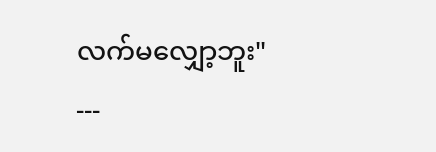လက်မလျှော့ဘူး"
---